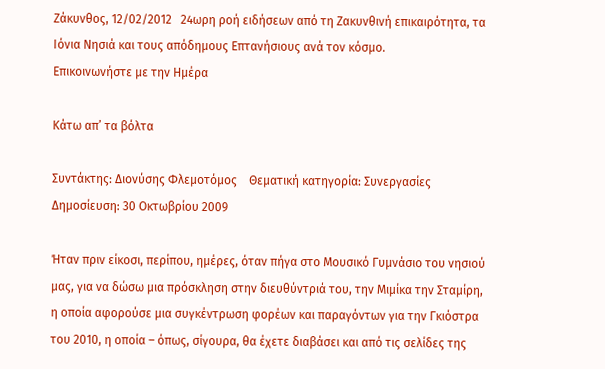Ζάκυνθος, 12/02/2012   24ωρη ροή ειδήσεων από τη Ζακυνθινή επικαιρότητα, τα Ιόνια Νησιά και τους απόδημους Επτανήσιους ανά τον κόσμο.             Επικοινωνήστε με την Ημέρα

Κάτω απ’ τα βόλτα

Συντάκτης: Διονύσης Φλεμοτόμος    Θεματική κατηγορία: Συνεργασίες     Δημοσίευση: 30 Οκτωβρίου 2009

Ήταν πριν είκοσι, περίπου, ημέρες, όταν πήγα στο Μουσικό Γυμνάσιο του νησιού μας, για να δώσω μια πρόσκληση στην διευθύντριά του, την Μιμίκα την Σταμίρη, η οποία αφορούσε μια συγκέντρωση φορέων και παραγόντων για την Γκιόστρα του 2010, η οποία – όπως, σίγουρα, θα έχετε διαβάσει και από τις σελίδες της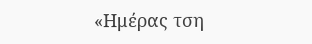«Ημέρας τση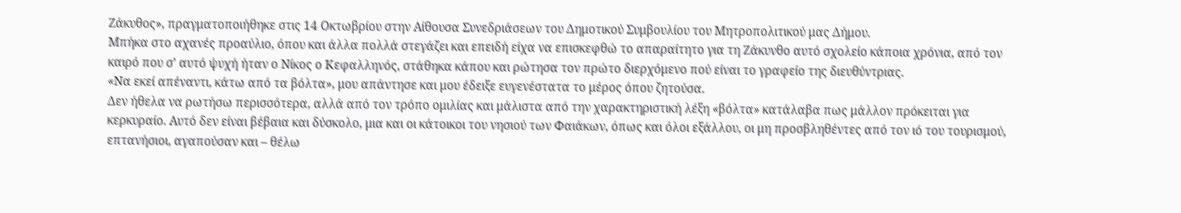Ζάκυθος», πραγματοποιήθηκε στις 14 Οκτωβρίου στην Αίθουσα Συνεδριάσεων του Δημοτικού Συμβουλίου του Μητροπολιτικού μας Δήμου.
Μπήκα στο αχανές προαύλιο, όπου και άλλα πολλά στεγάζει και επειδή είχα να επισκεφθώ το απαραίτητο για τη Ζάκυνθο αυτό σχολείο κάποια χρόνια, από τον καιρό που σ’ αυτό ψυχή ήταν ο Νίκος ο Κεφαλληνός, στάθηκα κάπου και ρώτησα τον πρώτο διερχόμενο πού είναι το γραφείο της διευθύντριας.
«Να εκεί απέναντι, κάτω από τα βόλτα», μου απάντησε και μου έδειξε ευγενέστατα το μέρος όπου ζητούσα.
Δεν ήθελα να ρωτήσω περισσότερα, αλλά από τον τρόπο ομιλίας και μάλιστα από την χαρακτηριστική λέξη «βόλτα» κατάλαβα πως μάλλον πρόκειται για κερκυραίο. Αυτό δεν είναι βέβαια και δύσκολο, μια και οι κάτοικοι του νησιού των Φαιάκων, όπως και όλοι εξάλλου, οι μη προσβληθέντες από τον ιό του τουρισμού, επτανήσιοι, αγαπούσαν και – θέλω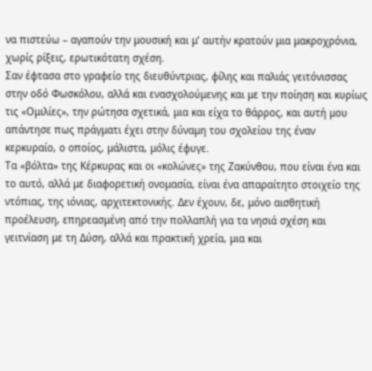να πιστεύω – αγαπούν την μουσική και μ’ αυτήν κρατούν μια μακροχρόνια, χωρίς ρίξεις, ερωτικότατη σχέση.
Σαν έφτασα στο γραφείο της διευθύντριας, φίλης και παλιάς γειτόνισσας στην οδό Φωσκόλου, αλλά και ενασχολούμενης και με την ποίηση και κυρίως τις «Ομιλίες», την ρώτησα σχετικά, μια και είχα το θάρρος, και αυτή μου απάντησε πως πράγματι έχει στην δύναμη του σχολείου της έναν κερκυραίο, ο οποίος, μάλιστα, μόλις έφυγε.
Τα «βόλτα» της Κέρκυρας και οι «κολώνες» της Ζακύνθου, που είναι ένα και το αυτό, αλλά με διαφορετική ονομασία, είναι ένα απαραίτητο στοιχείο της ντόπιας, της ιόνιας, αρχιτεκτονικής. Δεν έχουν, δε, μόνο αισθητική προέλευση, επηρεασμένη από την πολλαπλή για τα νησιά σχέση και γειτνίαση με τη Δύση, αλλά και πρακτική χρεία, μια και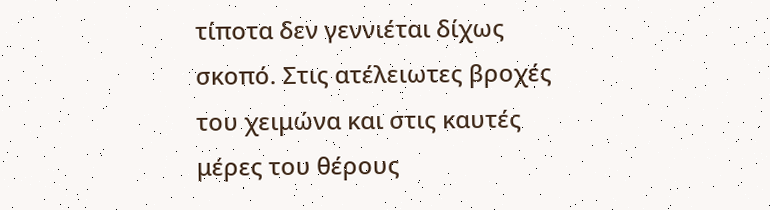τίποτα δεν γεννιέται δίχως σκοπό. Στις ατέλειωτες βροχές του χειμώνα και στις καυτές μέρες του θέρους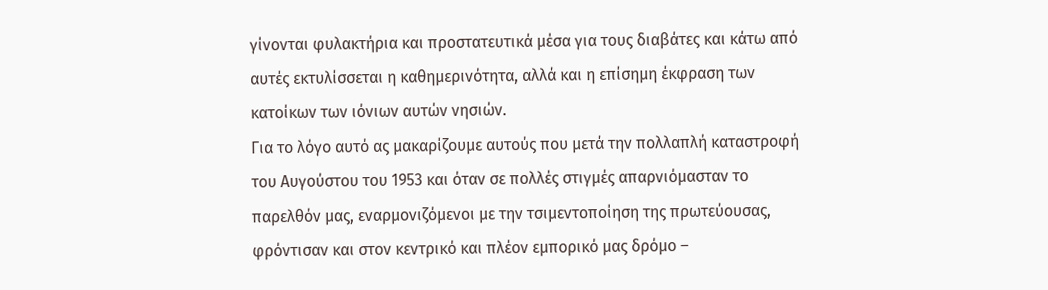γίνονται φυλακτήρια και προστατευτικά μέσα για τους διαβάτες και κάτω από αυτές εκτυλίσσεται η καθημερινότητα, αλλά και η επίσημη έκφραση των κατοίκων των ιόνιων αυτών νησιών.
Για το λόγο αυτό ας μακαρίζουμε αυτούς που μετά την πολλαπλή καταστροφή του Αυγούστου του 1953 και όταν σε πολλές στιγμές απαρνιόμασταν το παρελθόν μας, εναρμονιζόμενοι με την τσιμεντοποίηση της πρωτεύουσας, φρόντισαν και στον κεντρικό και πλέον εμπορικό μας δρόμο –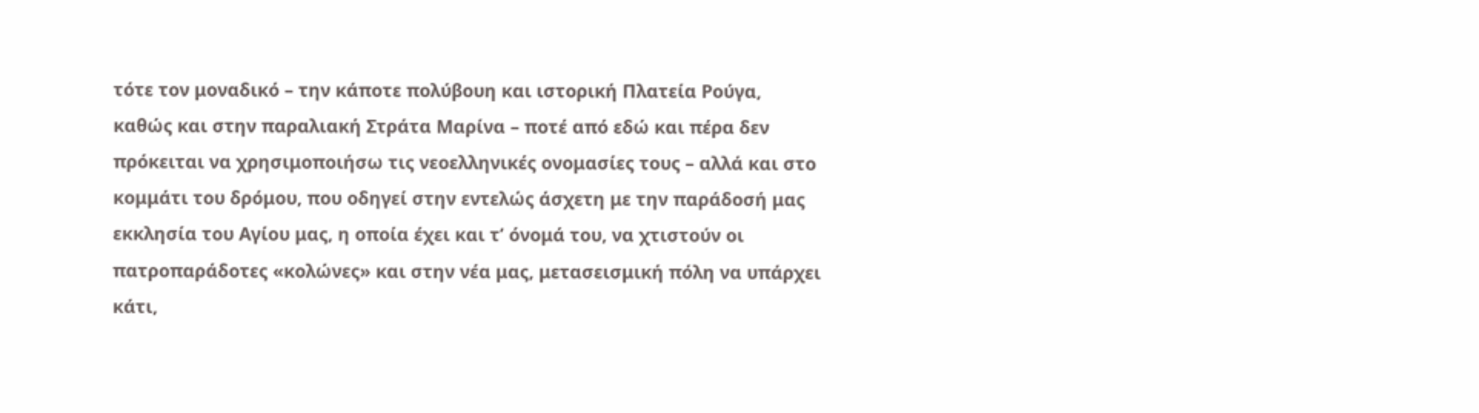τότε τον μοναδικό – την κάποτε πολύβουη και ιστορική Πλατεία Ρούγα, καθώς και στην παραλιακή Στράτα Μαρίνα – ποτέ από εδώ και πέρα δεν πρόκειται να χρησιμοποιήσω τις νεοελληνικές ονομασίες τους – αλλά και στο κομμάτι του δρόμου, που οδηγεί στην εντελώς άσχετη με την παράδοσή μας εκκλησία του Αγίου μας, η οποία έχει και τ’ όνομά του, να χτιστούν οι πατροπαράδοτες «κολώνες» και στην νέα μας, μετασεισμική πόλη να υπάρχει κάτι,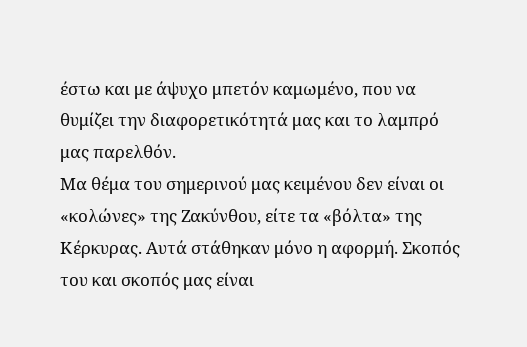έστω και με άψυχο μπετόν καμωμένο, που να θυμίζει την διαφορετικότητά μας και το λαμπρό μας παρελθόν.
Μα θέμα του σημερινού μας κειμένου δεν είναι οι «κολώνες» της Ζακύνθου, είτε τα «βόλτα» της Κέρκυρας. Αυτά στάθηκαν μόνο η αφορμή. Σκοπός του και σκοπός μας είναι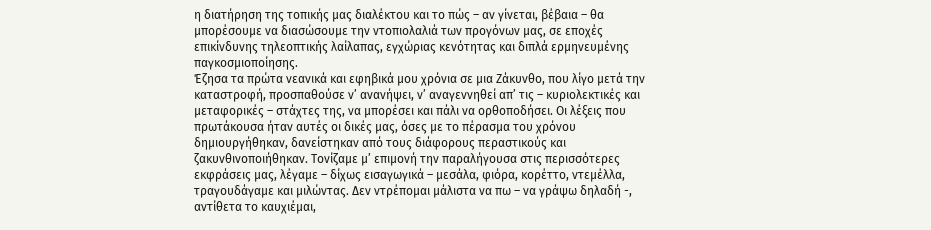η διατήρηση της τοπικής μας διαλέκτου και το πώς – αν γίνεται, βέβαια – θα μπορέσουμε να διασώσουμε την ντοπιολαλιά των προγόνων μας, σε εποχές επικίνδυνης τηλεοπτικής λαίλαπας, εγχώριας κενότητας και διπλά ερμηνευμένης παγκοσμιοποίησης.
Έζησα τα πρώτα νεανικά και εφηβικά μου χρόνια σε μια Ζάκυνθο, που λίγο μετά την καταστροφή, προσπαθούσε ν’ ανανήψει, ν’ αναγεννηθεί απ’ τις – κυριολεκτικές και μεταφορικές – στάχτες της, να μπορέσει και πάλι να ορθοποδήσει. Οι λέξεις που πρωτάκουσα ήταν αυτές οι δικές μας, όσες με το πέρασμα του χρόνου δημιουργήθηκαν, δανείστηκαν από τους διάφορους περαστικούς και ζακυνθινοποιήθηκαν. Τονίζαμε μ’ επιμονή την παραλήγουσα στις περισσότερες εκφράσεις μας, λέγαμε – δίχως εισαγωγικά – μεσάλα, φιόρα, κορέττο, ντεμέλλα, τραγουδάγαμε και μιλώντας. Δεν ντρέπομαι μάλιστα να πω – να γράψω δηλαδή -, αντίθετα το καυχιέμαι,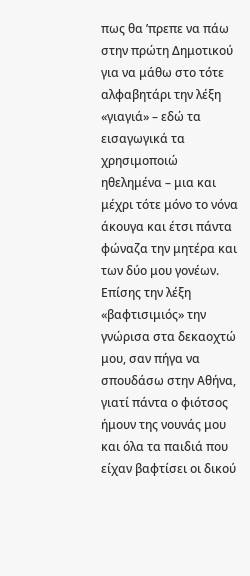πως θα ’πρεπε να πάω στην πρώτη Δημοτικού για να μάθω στο τότε αλφαβητάρι την λέξη «γιαγιά» – εδώ τα εισαγωγικά τα χρησιμοποιώ ηθελημένα – μια και μέχρι τότε μόνο το νόνα άκουγα και έτσι πάντα φώναζα την μητέρα και των δύο μου γονέων. Επίσης την λέξη «βαφτισιμιός» την γνώρισα στα δεκαοχτώ μου, σαν πήγα να σπουδάσω στην Αθήνα, γιατί πάντα ο φιότσος ήμουν της νουνάς μου και όλα τα παιδιά που είχαν βαφτίσει οι δικού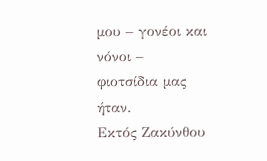μου – γονέοι και νόνοι – φιοτσίδια μας ήταν.
Εκτός Ζακύνθου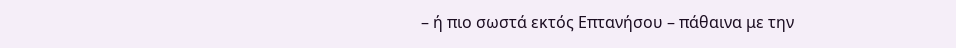– ή πιο σωστά εκτός Επτανήσου – πάθαινα με την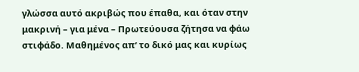γλώσσα αυτό ακριβώς που έπαθα, και όταν στην μακρινή – για μένα – Πρωτεύουσα ζήτησα να φάω στιφάδο. Μαθημένος απ’ το δικό μας και κυρίως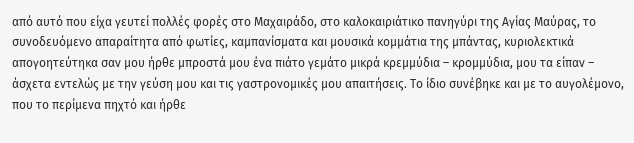από αυτό που είχα γευτεί πολλές φορές στο Μαχαιράδο, στο καλοκαιριάτικο πανηγύρι της Αγίας Μαύρας, το συνοδευόμενο απαραίτητα από φωτίες, καμπανίσματα και μουσικά κομμάτια της μπάντας, κυριολεκτικά απογοητεύτηκα σαν μου ήρθε μπροστά μου ένα πιάτο γεμάτο μικρά κρεμμύδια – κρομμύδια, μου τα είπαν – άσχετα εντελώς με την γεύση μου και τις γαστρονομικές μου απαιτήσεις. Το ίδιο συνέβηκε και με το αυγολέμονο, που το περίμενα πηχτό και ήρθε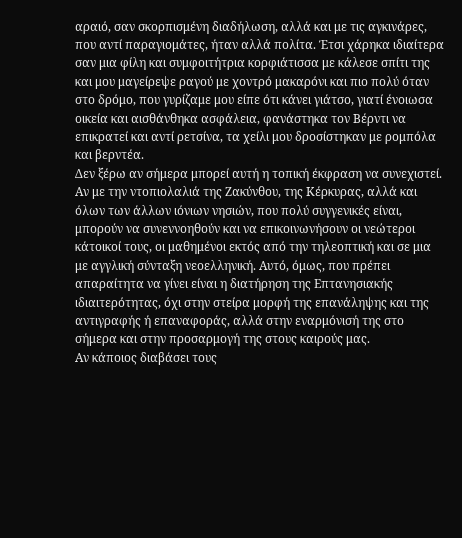αραιό, σαν σκορπισμένη διαδήλωση, αλλά και με τις αγκινάρες, που αντί παραγιομάτες, ήταν αλλά πολίτα. Έτσι χάρηκα ιδιαίτερα σαν μια φίλη και συμφοιτήτρια κορφιάτισσα με κάλεσε σπίτι της και μου μαγείρεψε ραγού με χοντρό μακαρόνι και πιο πολύ όταν στο δρόμο, που γυρίζαμε μου είπε ότι κάνει γιάτσο, γιατί ένοιωσα οικεία και αισθάνθηκα ασφάλεια, φανάστηκα τον Βέρντι να επικρατεί και αντί ρετσίνα, τα χείλι μου δροσίστηκαν με ρομπόλα και βερντέα.
Δεν ξέρω αν σήμερα μπορεί αυτή η τοπική έκφραση να συνεχιστεί. Αν με την ντοπιολαλιά της Ζακύνθου, της Κέρκυρας, αλλά και όλων των άλλων ιόνιων νησιών, που πολύ συγγενικές είναι, μπορούν να συνεννοηθούν και να επικοινωνήσουν οι νεώτεροι κάτοικοί τους, οι μαθημένοι εκτός από την τηλεοπτική και σε μια με αγγλική σύνταξη νεοελληνική. Αυτό, όμως, που πρέπει απαραίτητα να γίνει είναι η διατήρηση της Επτανησιακής ιδιαιτερότητας, όχι στην στείρα μορφή της επανάληψης και της αντιγραφής ή επαναφοράς, αλλά στην εναρμόνισή της στο σήμερα και στην προσαρμογή της στους καιρούς μας.
Αν κάποιος διαβάσει τους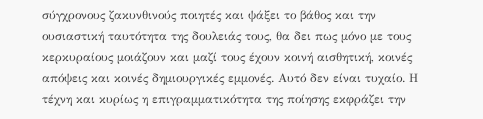σύγχρονους ζακυνθινούς ποιητές και ψάξει το βάθος και την ουσιαστική ταυτότητα της δουλειάς τους, θα δει πως μόνο με τους κερκυραίους μοιάζουν και μαζί τους έχουν κοινή αισθητική, κοινές απόψεις και κοινές δημιουργικές εμμονές. Αυτό δεν είναι τυχαίο. Η τέχνη και κυρίως η επιγραμματικότητα της ποίησης εκφράζει την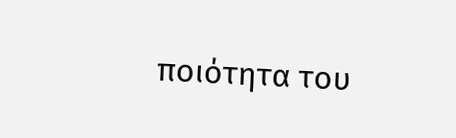ποιότητα του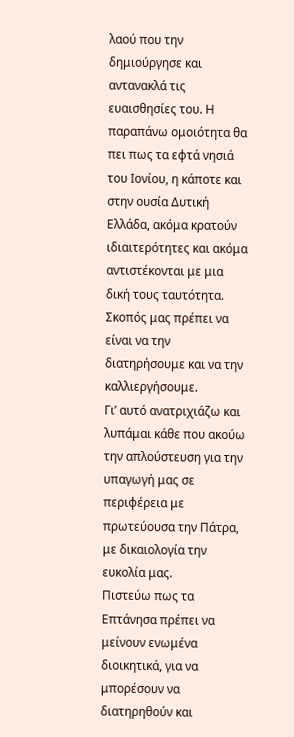λαού που την δημιούργησε και αντανακλά τις ευαισθησίες του. Η παραπάνω ομοιότητα θα πει πως τα εφτά νησιά του Ιονίου, η κάποτε και στην ουσία Δυτική Ελλάδα, ακόμα κρατούν ιδιαιτερότητες και ακόμα αντιστέκονται με μια δική τους ταυτότητα. Σκοπός μας πρέπει να είναι να την διατηρήσουμε και να την καλλιεργήσουμε.
Γι’ αυτό ανατριχιάζω και λυπάμαι κάθε που ακούω την απλούστευση για την υπαγωγή μας σε περιφέρεια με πρωτεύουσα την Πάτρα, με δικαιολογία την ευκολία μας.
Πιστεύω πως τα Επτάνησα πρέπει να μείνουν ενωμένα διοικητικά, για να μπορέσουν να διατηρηθούν και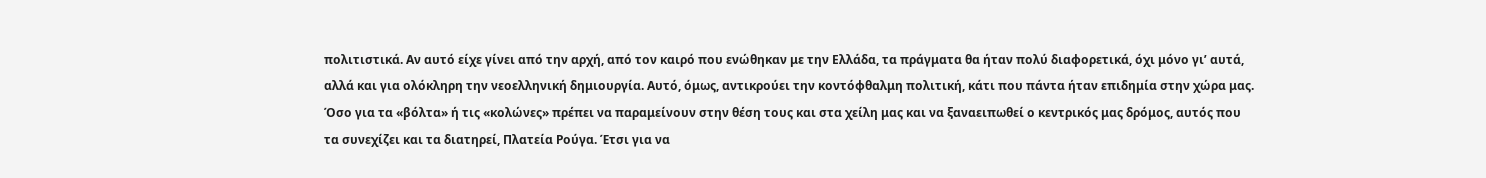πολιτιστικά. Αν αυτό είχε γίνει από την αρχή, από τον καιρό που ενώθηκαν με την Ελλάδα, τα πράγματα θα ήταν πολύ διαφορετικά, όχι μόνο γι’ αυτά, αλλά και για ολόκληρη την νεοελληνική δημιουργία. Αυτό, όμως, αντικρούει την κοντόφθαλμη πολιτική, κάτι που πάντα ήταν επιδημία στην χώρα μας.
Όσο για τα «βόλτα» ή τις «κολώνες» πρέπει να παραμείνουν στην θέση τους και στα χείλη μας και να ξαναειπωθεί ο κεντρικός μας δρόμος, αυτός που τα συνεχίζει και τα διατηρεί, Πλατεία Ρούγα. Έτσι για να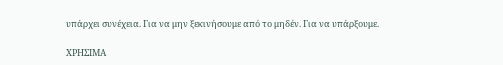υπάρχει συνέχεια. Για να μην ξεκινήσουμε από το μηδέν. Για να υπάρξουμε.

ΧΡΗΣΙΜΑ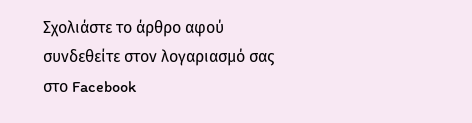Σχολιάστε το άρθρο αφού συνδεθείτε στον λογαριασμό σας στο Facebook